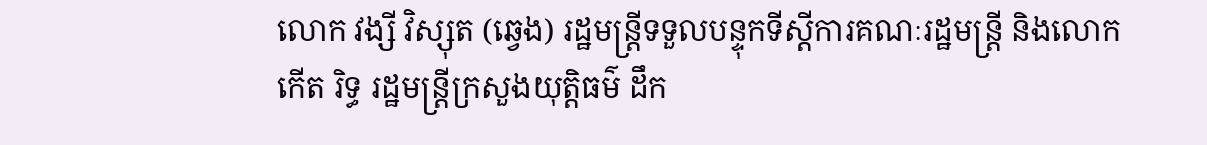លោក វង្សី វិស្សុត (ឆ្វេង) រដ្ឋមន្ត្រីទទួលបន្ទុកទីស្ដីការគណៈរដ្ឋមន្ត្រី និងលោក កើត រិទ្ធ រដ្ឋមន្ត្រីក្រសួងយុត្តិធម៌ ដឹក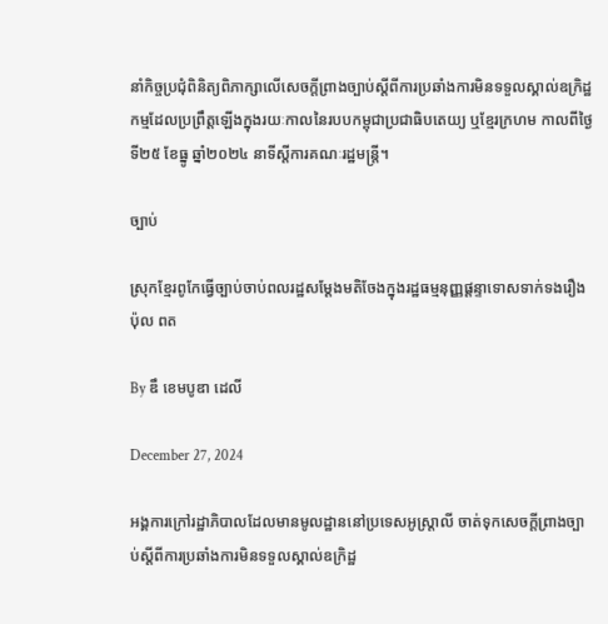នាំកិច្ចប្រជុំពិនិត្យពិភាក្សាលើសេចក្ដីព្រាងច្បាប់ស្ដីពីការប្រឆាំងការមិនទទួលស្គាល់ឧក្រិដ្ឋកម្មដែលប្រព្រឹត្តឡើងក្នុងរយៈកាលនៃរបបកម្ពុជាប្រជាធិបតេយ្យ ឬខ្មែរក្រហម កាលពីថ្ងៃទី២៥ ខែធ្នូ ឆ្នាំ២០២៤ នាទីស្ដីការគណៈរដ្ឋមន្ត្រី។

ច្បាប់

ស្រុកខ្មែរពូកែធ្វើច្បាប់ចាប់ពលរដ្ឋសម្ដែងមតិចែងក្នុងរដ្ឋធម្មនុញ្ញផ្ដន្ទាទោសទាក់ទងរឿង ប៉ុល ពត

By ឌឹ ខេមបូឌា ដេលី

December 27, 2024

អង្គការក្រៅរដ្ឋាភិបាលដែលមានមូលដ្ឋាននៅប្រទេសអូស្ត្រាលី ចាត់ទុកសេចក្តីព្រាងច្បាប់ស្ដីពីការប្រឆាំងការមិនទទួលស្គាល់ឧក្រិដ្ឋ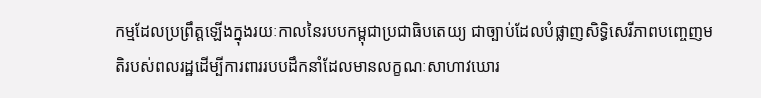កម្មដែលប្រព្រឹត្តឡើងក្នុងរយៈកាលនៃរបបកម្ពុជាប្រជាធិបតេយ្យ ជាច្បាប់ដែលបំផ្លាញសិទ្ធិសេរីភាពបញ្ចេញមតិរបស់ពលរដ្ឋដើម្បីការពាររបបដឹកនាំដែលមានលក្ខណៈសាហាវឃោរ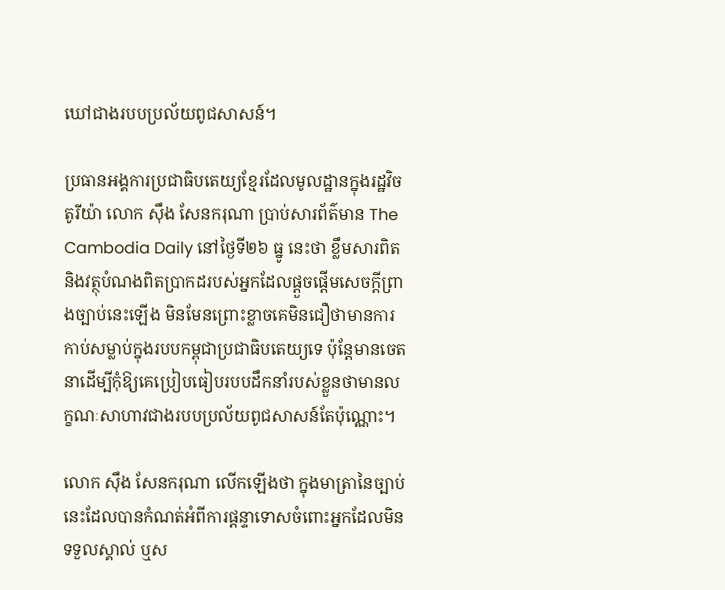ឃៅជាងរបបប្រល័យពូជសាសន៍។

ប្រធានអង្គការប្រជាធិបតេយ្យខ្មែរដែលមូលដ្ឋានក្នុងរដ្ឋវិចតូរីយ៉ា លោក ស៊ឹង សែនករុណា ប្រាប់សារព័ត៌មាន The Cambodia Daily នៅថ្ងៃទី២៦ ធ្នូ នេះថា ខ្លឹមសារពិត និងវត្ថុបំណងពិតប្រាកដរបស់អ្នកដែលផ្ដួចផ្ដើមសេចក្តីព្រាងច្បាប់នេះឡើង មិនមែនព្រោះខ្លាចគេមិនជឿថាមានការកាប់សម្លាប់ក្នុងរបបកម្ពុជាប្រជាធិបតេយ្យទេ ប៉ុន្តែមានចេតនាដើម្បីកុំឱ្យគេប្រៀបធៀបរបបដឹកនាំរបស់ខ្លួនថាមានលក្ខណៈសាហាវជាងរបបប្រល័យពូជសាសន៍តែប៉ុណ្ណោះ។

លោក ស៊ឹង សែនករុណា លើកឡើងថា ក្នុងមាត្រានៃច្បាប់នេះដែលបានកំណត់អំពីការផ្ដន្ទាទោសចំពោះអ្នកដែលមិនទទួលស្គាល់ ឬស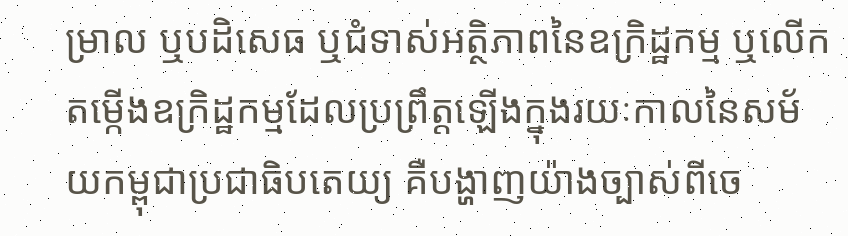ម្រាល ឬបដិសេធ ឬជំទាស់អត្ថិភាពនៃឧក្រិដ្ឋកម្ម ឬលើកតម្កើងឧក្រិដ្ឋកម្មដែលប្រព្រឹត្តឡើងក្នុងរយៈកាលនៃសម័យកម្ពុជាប្រជាធិបតេយ្យ គឺបង្ហាញយ៉ាងច្បាស់ពីចេ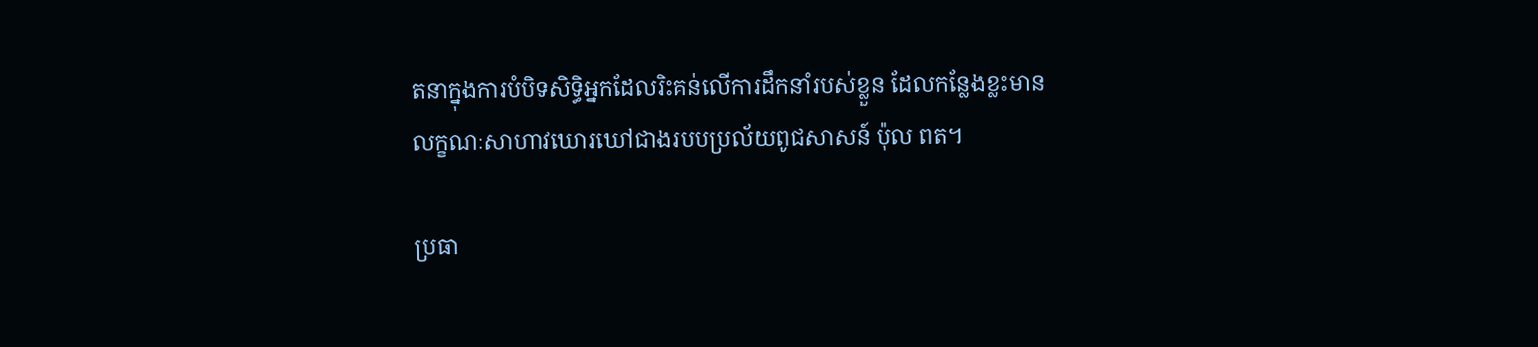តនាក្នុងការបំបិទសិទ្ធិអ្នកដែលរិះគន់លើការដឹកនាំរបស់ខ្លួន ដែលកន្លែងខ្លះមានលក្ខណៈសាហាវឃោរឃៅជាងរបបប្រល័យពូជសាសន៍ ប៉ុល ពត។

ប្រធា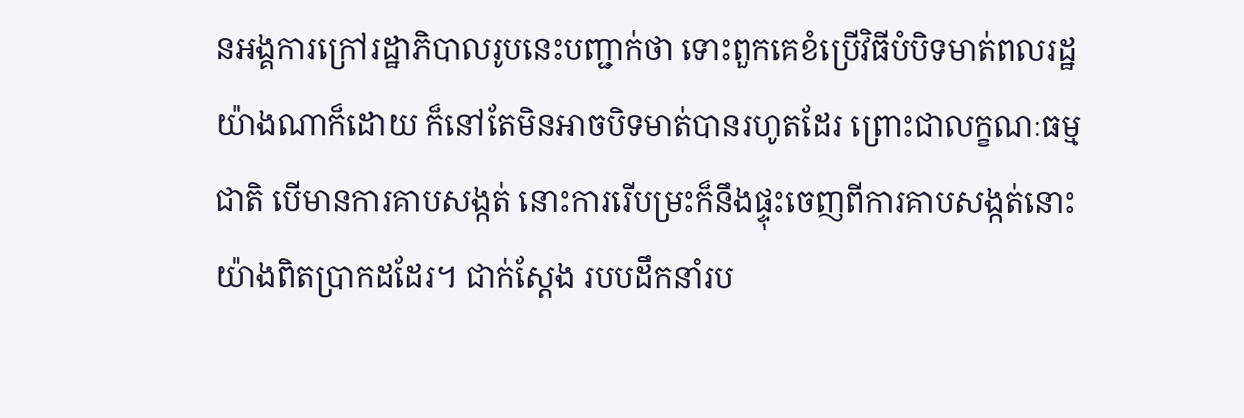នអង្គការក្រៅរដ្ឋាភិបាលរូបនេះបញ្ជាក់ថា ទោះពួកគេខំប្រើវិធីបំបិទមាត់ពលរដ្ឋយ៉ាងណាក៏ដោយ ក៏នៅតែមិនអាចបិទមាត់បានរហូតដែរ ព្រោះជាលក្ខណៈធម្មជាតិ បើមានការគាបសង្កត់ នោះការរើបម្រះក៏នឹងផ្ទុះចេញពីការគាបសង្កត់នោះយ៉ាងពិតប្រាកដដែរ។ ជាក់ស្តែង របបដឹកនាំរប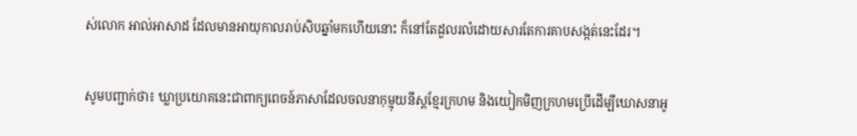ស់លោក អាល់អាសាដ ដែលមានអាយុកាលរាប់សិបឆ្នាំមកហើយនោះ ក៏នៅតែដួលរលំដោយសារតែការគាបសង្កត់នេះដែរ។

សូមបញ្ជាក់ថា៖ ឃ្លាប្រយោគនេះជាពាក្យពេចន៍ភាសាដែលចលនាកុម្មុយនីស្តខ្មែរក្រហម និងយៀកមិញក្រហមប្រើដើម្បីឃោសនាអូ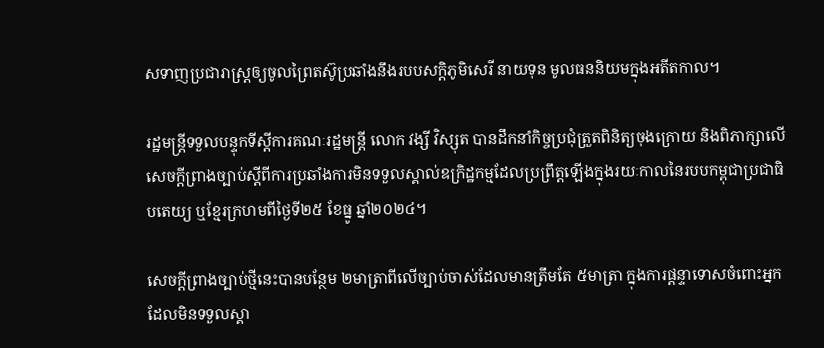សទាញប្រជារាស្ត្រឲ្យចូលព្រៃតស៊ូប្រឆាំងនឹងរបបសក្ដិភូមិសេរី នាយទុន មូលធននិយមក្នុងអតីតកាល។

រដ្ឋមន្ត្រីទទួលបន្ទុកទីស្ដីការគណៈរដ្ឋមន្ត្រី លោក វង្សី វិស្សុត បានដឹកនាំកិច្ចប្រជុំត្រួតពិនិត្យចុងក្រោយ និងពិភាក្សាលើសេចក្តីព្រាងច្បាប់ស្ដីពីការប្រឆាំងការមិនទទួលស្គាល់ឧក្រិដ្ឋកម្មដែលប្រព្រឹត្តឡើងក្នុងរយៈកាលនៃរបបកម្ពុជាប្រជាធិបតេយ្យ ឬខ្មែរក្រហមពីថ្ងៃទី២៥ ខែធ្នូ ឆ្នាំ២០២៤។

សេចក្តីព្រាងច្បាប់ថ្មីនេះបានបន្ថែម ២មាត្រាពីលើច្បាប់ចាស់ដែលមានត្រឹមតែ ៥មាត្រា ក្នុងការផ្ដន្ទាទោសចំពោះអ្នកដែលមិនទទួលស្គា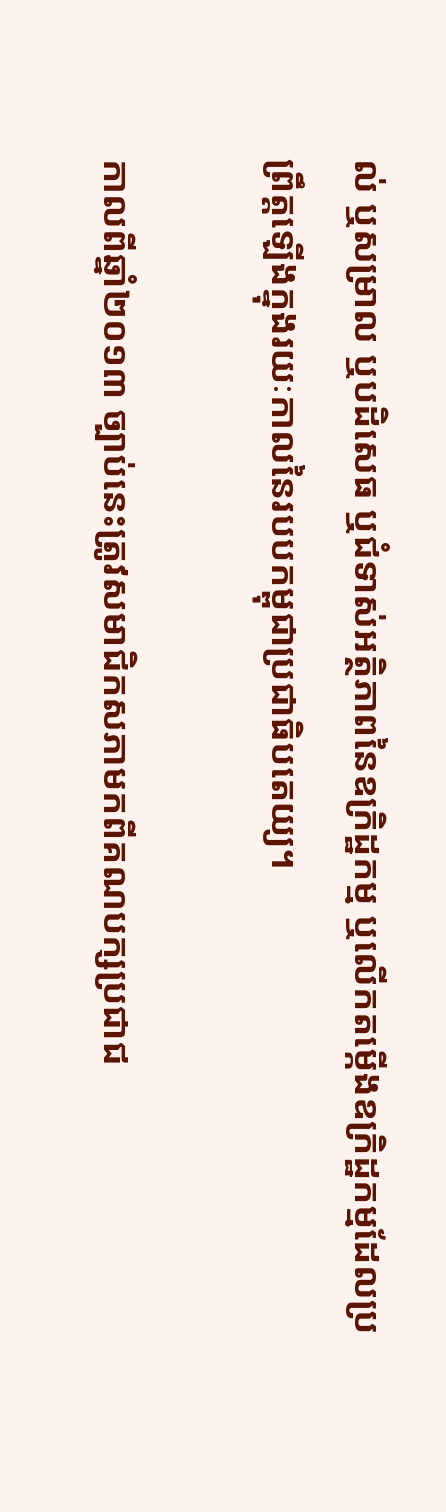ល់ ឬសម្រាល ឬបដិសេធ ឬជំទាស់អត្ថិភាពនៃឧក្រិដ្ឋកម្ម ឬលើកតម្កើងឧក្រិដ្ឋកម្មដែលប្រព្រឹត្តឡើងក្នុងរយៈកាលនៃរបបកម្ពុជាប្រជាធិបតេយ្យ។

កាលពីឆ្នាំ២០១៣ ច្បាប់នេះត្រូវសមាជិកសភាមកពីគណបក្សប្រជាជ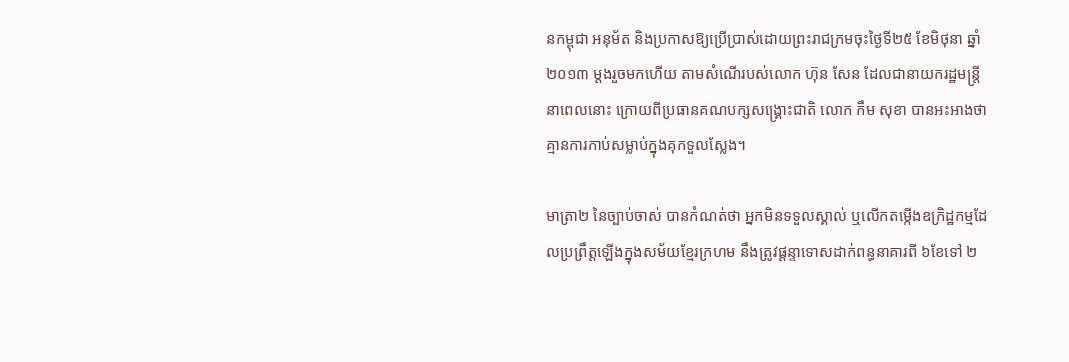នកម្ពុជា អនុម័ត និងប្រកាសឱ្យប្រើប្រាស់ដោយព្រះរាជក្រមចុះថ្ងៃទី២៥ ខែមិថុនា ឆ្នាំ២០១៣ ម្តងរួចមកហើយ តាមសំណើរបស់លោក ហ៊ុន សែន ដែលជានាយករដ្ឋមន្ត្រីនាពេលនោះ ក្រោយពីប្រធានគណបក្សសង្គ្រោះជាតិ លោក កឹម សុខា បានអះអាងថាគ្មានការកាប់សម្លាប់ក្នុងគុកទួលស្លែង។

មាត្រា២ នៃច្បាប់ចាស់ បានកំណត់ថា អ្នកមិនទទួលស្គាល់ ឬលើកតម្កើងឧក្រិដ្ឋកម្មដែលប្រព្រឹត្តឡើងក្នុងសម័យខ្មែរក្រហម នឹងត្រូវផ្ដន្ទាទោសដាក់ពន្ធនាគារពី ៦ខែទៅ ២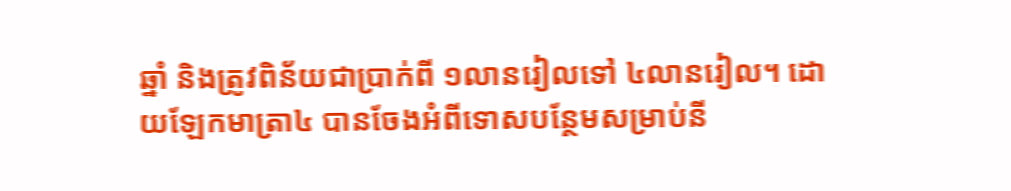ឆ្នាំ និងត្រូវពិន័យជាប្រាក់ពី ១លានរៀលទៅ ៤លានរៀល។ ដោយឡែកមាត្រា៤ បានចែងអំពីទោសបន្ថែមសម្រាប់នី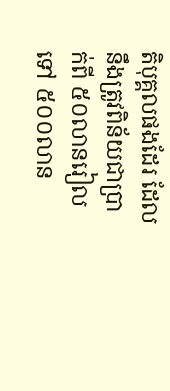តិបុគ្គលផងដែរ ដែលនឹងត្រូវពិន័យជាប្រាក់ពី ៥០លានរៀលទៅ ៥០០លាន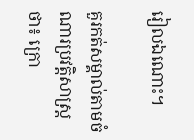រៀលឯណោះ។

គួរកត់សម្គាល់តាមចំណារប្រវត្តិសាស្ត្រថា៖ ក្រោ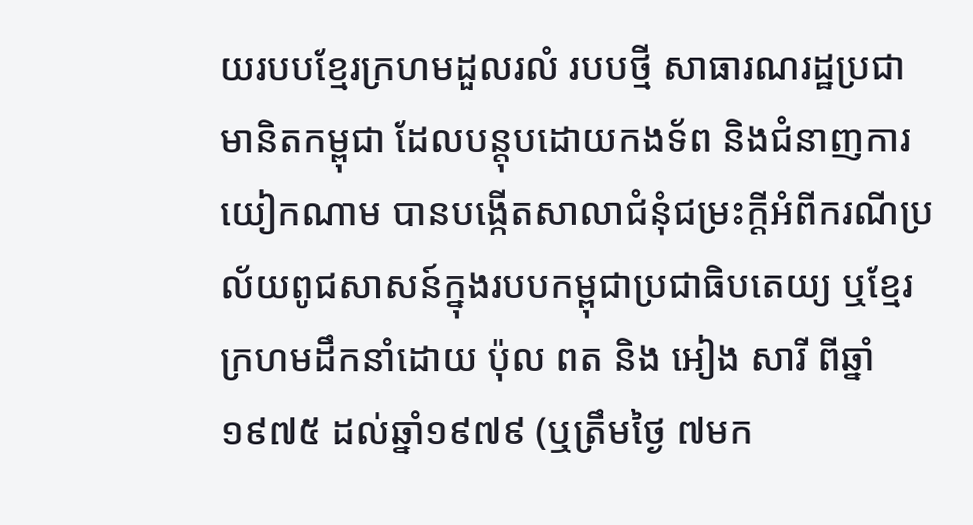យរបបខ្មែរក្រហមដួលរលំ របបថ្មី សាធារណរដ្ឋប្រជាមានិតកម្ពុជា ដែលបន្តុបដោយកងទ័ព និងជំនាញការយៀកណាម បានបង្កើតសាលាជំនុំជម្រះក្តីអំពីករណីប្រល័យពូជសាសន៍ក្នុងរបបកម្ពុជាប្រជាធិបតេយ្យ ឬខ្មែរក្រហមដឹកនាំដោយ ប៉ុល ពត និង អៀង សារី ពីឆ្នាំ១៩៧៥ ដល់ឆ្នាំ១៩៧៩ (ឬត្រឹមថ្ងៃ ៧មក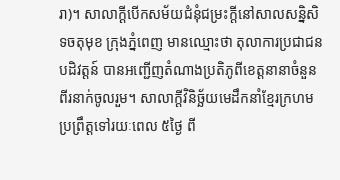រា)។ សាលាក្ដីបើកសម័យជំនុំជម្រះក្តីនៅសាលសន្និសិទចតុមុខ ក្រុងភ្នំពេញ មានឈ្មោះថា តុលាការប្រជាជនបដិវត្តន៍ បានអញ្ជើញតំណាងប្រតិភូពីខេត្តនានាចំនួនពីរនាក់ចូលរួម។ សាលាក្ដីវិនិច្ឆ័យមេដឹកនាំខ្មែរក្រហមប្រព្រឹត្តទៅរយៈពេល ៥ថ្ងៃ ពី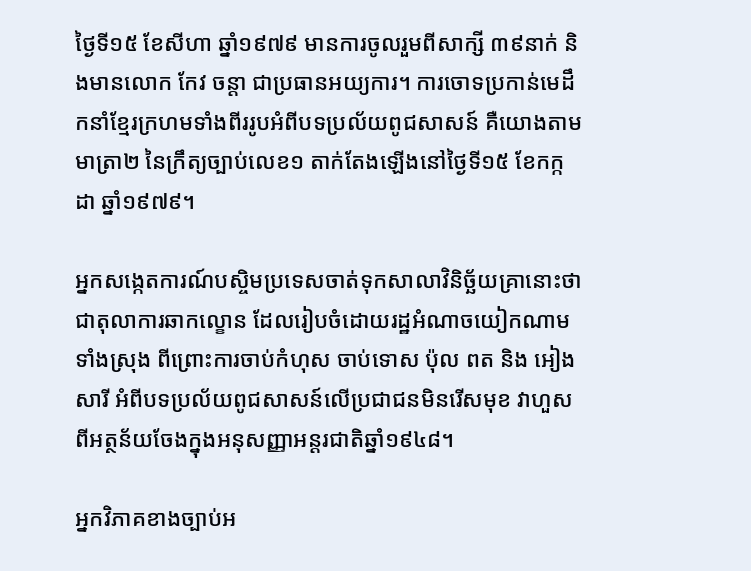ថ្ងៃទី១៥ ខែសីហា ឆ្នាំ១៩៧៩ មានការចូលរួមពីសាក្សី ៣៩នាក់ និងមានលោក កែវ ចន្តា ជាប្រធានអយ្យការ។ ការចោទប្រកាន់មេដឹកនាំខ្មែរក្រហមទាំងពីររូបអំពីបទប្រល័យពូជសាសន៍ គឺយោងតាមមាត្រា២ នៃក្រឹត្យច្បាប់លេខ១ តាក់តែងឡើងនៅថ្ងៃទី១៥ ខែកក្កដា ឆ្នាំ១៩៧៩។

អ្នកសង្កេតការណ៍បស្ចិមប្រទេសចាត់ទុកសាលាវិនិច្ឆ័យគ្រានោះថាជាតុលាការឆាកល្ខោន ដែលរៀបចំដោយរដ្ឋអំណាចយៀកណាមទាំងស្រុង ពីព្រោះការចាប់កំហុស ចាប់ទោស ប៉ុល ពត និង អៀង សារី អំពីបទប្រល័យពូជសាសន៍លើប្រជាជនមិនរើសមុខ វាហួសពីអត្ថន័យចែងក្នុងអនុសញ្ញាអន្តរជាតិឆ្នាំ១៩៤៨។

អ្នកវិភាគខាងច្បាប់អ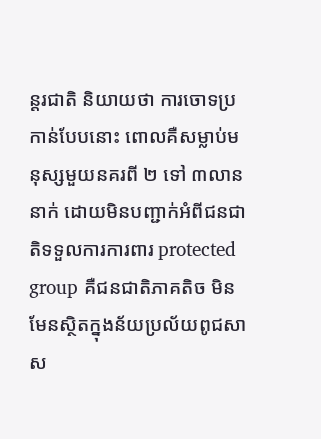ន្តរជាតិ និយាយថា ការចោទប្រកាន់បែបនោះ ពោលគឺសម្លាប់មនុស្សមួយនគរពី ២ ទៅ ៣លាននាក់ ដោយមិនបញ្ជាក់អំពីជនជាតិទទួលការការពារ protected group គឺជនជាតិភាគតិច មិនមែនស្ថិតក្នុងន័យប្រល័យពូជសាស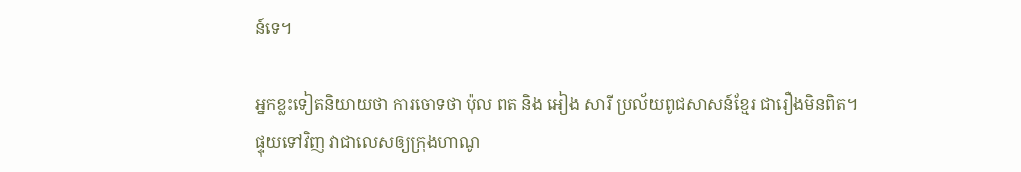ន៍ទេ។

អ្នកខ្លះទៀតនិយាយថា ការចោទថា ប៉ុល ពត និង អៀង សារី ប្រល័យពូជសាសន៍ខ្មែរ ជារឿងមិនពិត។ ផ្ទុយទៅវិញ វាជាលេសឲ្យក្រុងហាណូ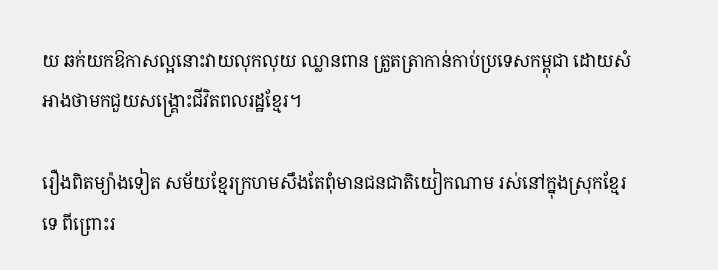យ ឆក់យកឱកាសល្អនោះវាយលុកលុយ ឈ្លានពាន ត្រួតត្រាកាន់កាប់ប្រទេសកម្ពុជា ដោយសំអាងថាមកជួយសង្គ្រោះជីវិតពលរដ្ឋខ្មែរ។

រឿងពិតម្យ៉ាងទៀត សម័យខ្មែរក្រហមសឹងតែពុំមានជនជាតិយៀកណាម រស់នៅក្នុងស្រុកខ្មែរទេ ពីព្រោះរ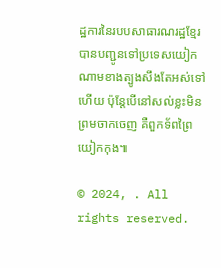ដ្ឋការនៃរបបសាធារណរដ្ឋខ្មែរ បានបញ្ជូនទៅប្រទេសយៀកណាមខាងត្បូងសឹងតែអស់ទៅហើយ ប៉ុន្តែបើនៅសល់ខ្លះមិនព្រមចាកចេញ គឺពួកទ័ពព្រៃយៀកកុង៕

© 2024, . All rights reserved.